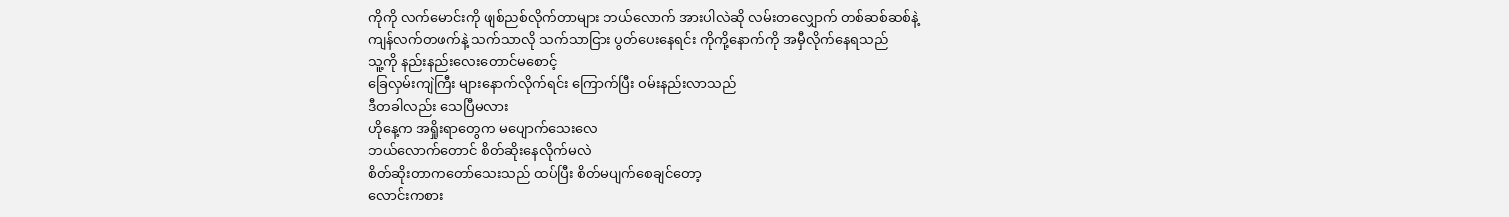ကိုကို လက်မောင်းကို ဖျစ်ညစ်လိုက်တာများ ဘယ်လောက် အားပါလဲဆို လမ်းတလျှောက် တစ်ဆစ်ဆစ်နဲ့
ကျန်လက်တဖက်နဲ့ သက်သာလို သက်သာငြား ပွတ်ပေးနေရင်း ကိုကို့နောက်ကို အမှီလိုက်နေရသည်
သူ့ကို နည်းနည်းလေးတောင်မစောင့်
ခြေလှမ်းကျဲကြီး များနောက်လိုက်ရင်း ကြောက်ပြီး ဝမ်းနည်းလာသည်
ဒီတခါလည်း သေပြီမလား
ဟိုနေ့က အရှိုးရာတွေက မပျောက်သေးလေ
ဘယ်လောက်တောင် စိတ်ဆိုးနေလိုက်မလဲ
စိတ်ဆိုးတာကတော်သေးသည် ထပ်ပြီး စိတ်မပျက်စေချင်တော့
လောင်းကစား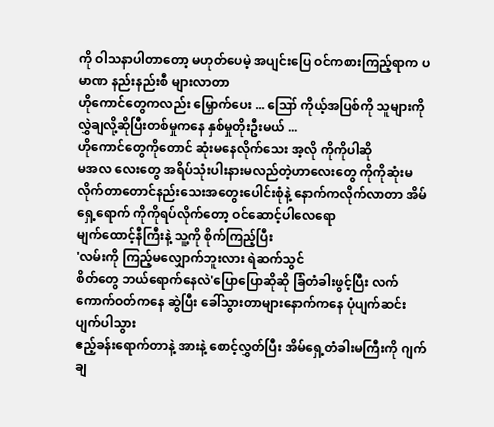ကို ဝါသနာပါတာတော့ မဟုတ်ပေမဲ့ အပျင်းပြေ ဝင်ကစားကြည့်ရာက ပမာဏ နည်းနည်းစီ များလာတာ
ဟိုကောင်တွေကလည်း မြှောက်ပေး ... ဪ ကိုယ့်အပြစ်ကို သူများကို လွှဲချလို့ဆိုပြီးတစ်မှုကနေ နှစ်မှုတိုးဦးမယ် ...
ဟိုကောင်တွေကိုတောင် ဆုံးမနေလိုက်သေး အ့လို ကိုကိုပါဆို
မအလ လေးတွေ အရိပ်သုံးပါးနားမလည်တဲ့ဟာလေးတွေ ကိုကိုဆုံးမလိုက်တာတောင်နည်းသေးအတွေးပေါင်းစုံနဲ့ နောက်ကလိုက်လာတာ အိမ်ရှေ့ရောက် ကိုကိုရပ်လိုက်တော့ ဝင်ဆောင့်ပါလေရော
မျက်ထောင့်နီကြီးနဲ့ သူ့ကို စိုက်ကြည့်ပြီး
'လမ်းကို ကြည့်မလျှောက်ဘူးလား ရဲဆက်သွင်
စိတ်တွေ ဘယ်ရောက်နေလဲ'ပြောပြောဆိုဆို ခြံတံခါးဖွင့်ပြီး လက်ကောက်ဝတ်ကနေ ဆွဲပြီး ခေါ်သွားတာများနောက်ကနေ ပုံပျက်ဆင်းပျက်ပါသွား
ဧည့်ခန်းရောက်တာနဲ့ အားနဲ့ စောင့်လွှတ်ပြီး အိမ်ရှေ့တံခါးမကြီးကို ဂျက်ချ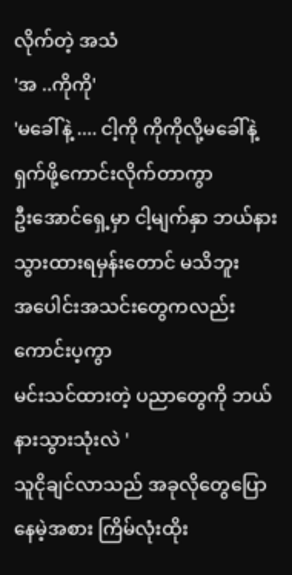လိုက်တဲ့ အသံ
'အ ..ကိုကို'
'မခေါ်နဲ့ .... ငါ့ကို ကိုကိုလို့မခေါ်နဲ့
ရှက်ဖို့ကောင်းလိုက်တာကွာ
ဦးအောင်ရှေ့မှာ ငါ့မျက်နှာ ဘယ်နားသွားထားရမှန်းတောင် မသိဘူး
အပေါင်းအသင်းတွေကလည်း ကောင်းပ့ကွာ
မင်းသင်ထားတဲ့ ပညာတွေကို ဘယ်နားသွားသုံးလဲ '
သူငိုချင်လာသည် အခုလိုတွေပြောနေမဲ့အစား ကြိမ်လုံးထိုး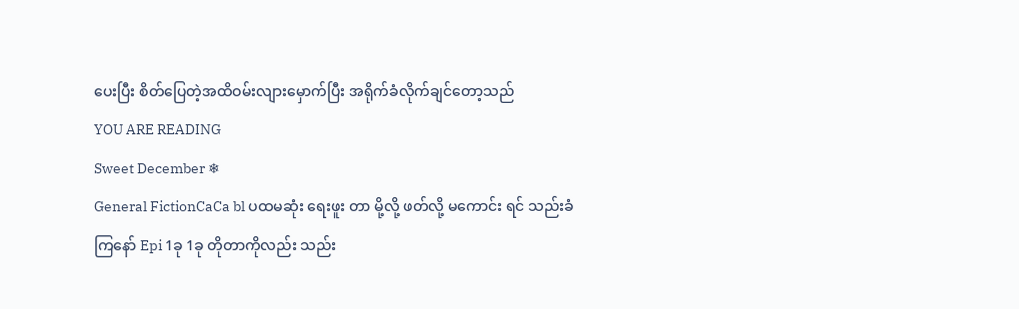ပေးပြီး စိတ်ပြေတဲ့အထိဝမ်းလျားမှောက်ပြီး အရိုက်ခံလိုက်ချင်တော့သည်
YOU ARE READING
Sweet December ❄
General FictionCaCa bl ပထမဆုံး ရေးဖူး တာ မို့လို့ ဖတ်လို့ မကောင်း ရင် သည်းခံ ကြနော် Epi 1ခု 1ခု တိုတာကိုလည်း သည်း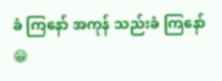ခံ ကြနော် အကုန် သည်းခံ ကြနော်😁